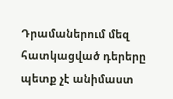Դրամաներում մեզ հատկացված դերերը պետք չէ անիմաստ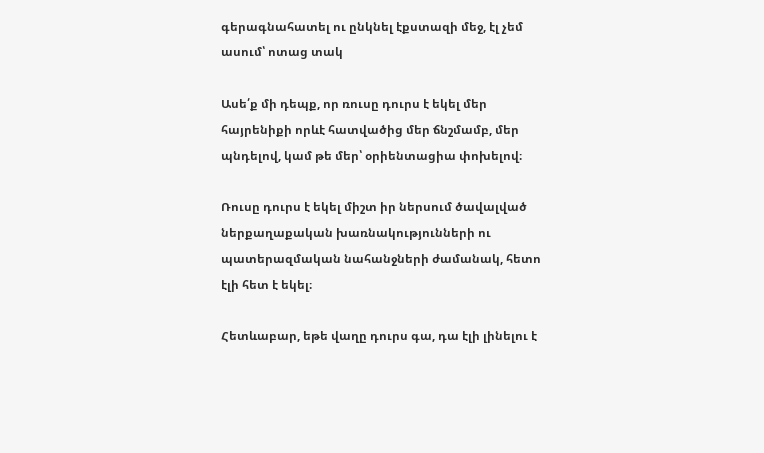գերագնահատել ու ընկնել էքստազի մեջ, էլ չեմ ասում՝ ոտաց տակ

Ասե՛ք մի դեպք, որ ռուսը դուրս է եկել մեր հայրենիքի որևէ հատվածից մեր ճնշմամբ, մեր պնդելով, կամ թե մեր՝ օրիենտացիա փոխելով։

Ռուսը դուրս է եկել միշտ իր ներսում ծավալված ներքաղաքական խառնակությունների ու պատերազմական նահանջների ժամանակ, հետո էլի հետ է եկել։

Հետևաբար, եթե վաղը դուրս գա, դա էլի լինելու է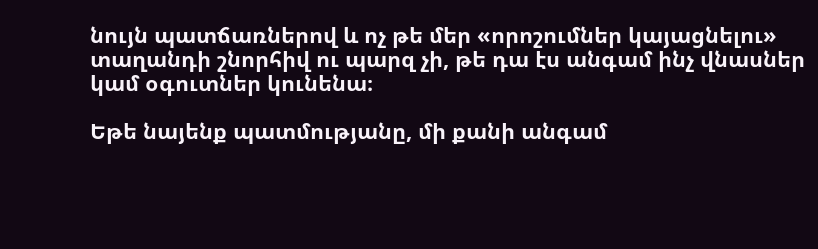նույն պատճառներով և ոչ թե մեր «որոշումներ կայացնելու» տաղանդի շնորհիվ ու պարզ չի, թե դա էս անգամ ինչ վնասներ կամ օգուտներ կունենա։

Եթե նայենք պատմությանը, մի քանի անգամ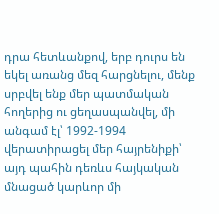դրա հետևանքով, երբ դուրս են եկել առանց մեզ հարցնելու, մենք սրբվել ենք մեր պատմական հողերից ու ցեղասպանվել, մի անգամ էլ՝ 1992-1994 վերատիրացել մեր հայրենիքի՝ այդ պահին դեռևս հայկական մնացած կարևոր մի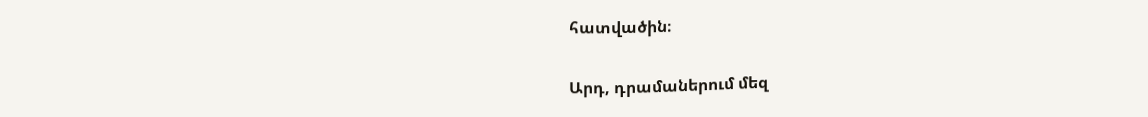հատվածին։

Արդ, դրամաներում մեզ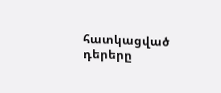հատկացված դերերը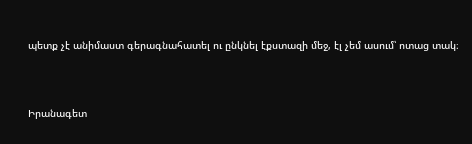պետք չէ անիմաստ գերագնահատել ու ընկնել էքստազի մեջ, էլ չեմ ասում՝ ոտաց տակ։



Իրանագետ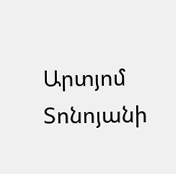Արտյոմ Տոնոյանի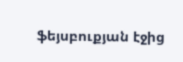ֆեյսբուքյան էջից